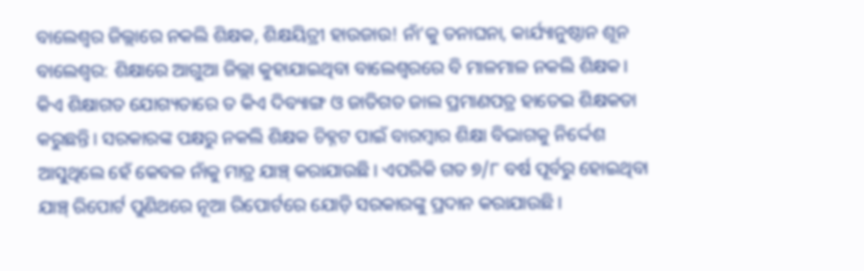ବାଲେଶ୍ୱର ଜିଲ୍ଲାରେ ନକଲି ଶିକ୍ଷକ, ଶିକ୍ଷୟିତ୍ରୀ ହାଉଜାଉ! ନାଁ’କୁ ତନାଘନା, କାର୍ଯ୍ୟାନୁଷ୍ଠାନ ଶୂନ
ବାଲେଶ୍ବର: ଶିକ୍ଷାରେ ଆଗୁଆ ଜିଲ୍ଲା କୁହାଯାଇଥିବା ବାଲେଶ୍ବରରେ ବି ମାଳମାଳ ନକଲି ଶିକ୍ଷକ। କିଏ ଶିକ୍ଷାଗତ ଯୋଗ୍ୟତାରେ ତ କିଏ ଦିବ୍ୟାଙ୍ଗ ଓ ଜାତିଗତ ଜାଲ ପ୍ରମାଣପତ୍ର ହାତେଇ ଶିକ୍ଷକତା କରୁଛନ୍ତି। ସରକାରଙ୍କ ପକ୍ଷରୁ ନକଲି ଶିକ୍ଷକ ଚିହ୍ନଟ ପାଇଁ ବାରମ୍ବାର ଶିକ୍ଷା ବିଭାଗକୁ ନିର୍ଦ୍ଦେଶ ଆସୁଥିଲେ ହେଁ କେବଳ ନାଁକୁ ମାତ୍ର ଯାଞ୍ଚ୍ କରାଯାଉଛି। ଏପରିକି ଗତ ୭/୮ ବର୍ଷ ପୂର୍ବରୁ ହୋଇଥିବା ଯାଞ୍ଚ୍ ରିପୋର୍ଟ ପୁଣିଥରେ ନୂଆ ରିପୋର୍ଟରେ ଯୋଡ଼ି ସରକାରଙ୍କୁ ପ୍ରଦାନ କରାଯାଉଛି।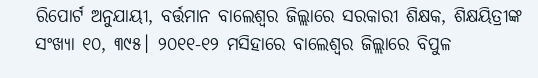ରିପୋର୍ଟ ଅନୁଯାୟୀ, ବର୍ତ୍ତମାନ ବାଲେଶ୍ବର ଜିଲ୍ଲାରେ ସରକାରୀ ଶିକ୍ଷକ, ଶିକ୍ଷୟିତ୍ରୀଙ୍କ ସଂଖ୍ୟା ୧୦, ୩୯୫। ୨୦୧୧-୧୨ ମସିହାରେ ବାଲେଶ୍ବର ଜିଲ୍ଲାରେ ବିପୁଳ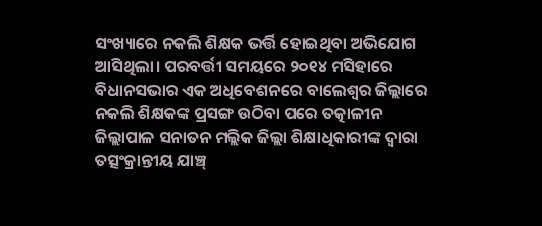ସଂଖ୍ୟାରେ ନକଲି ଶିକ୍ଷକ ଭର୍ତ୍ତି ହୋଇଥିବା ଅଭିଯୋଗ ଆସିଥିଲା। ପରବର୍ତ୍ତୀ ସମୟରେ ୨୦୧୪ ମସିହାରେ ବିଧାନସଭାର ଏକ ଅଧିବେଶନରେ ବାଲେଶ୍ବର ଜିଲ୍ଲାରେ ନକଲି ଶିକ୍ଷକଙ୍କ ପ୍ରସଙ୍ଗ ଉଠିବା ପରେ ତତ୍କାଳୀନ ଜିଲ୍ଲାପାଳ ସନାତନ ମଲ୍ଲିକ ଜିଲ୍ଲା ଶିକ୍ଷାଧିକାରୀଙ୍କ ଦ୍ବାରା ତତ୍ସଂକ୍ରାନ୍ତୀୟ ଯାଞ୍ଚ୍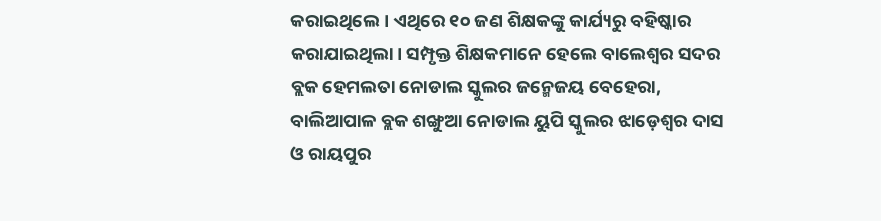କରାଇଥିଲେ। ଏଥିରେ ୧୦ ଜଣ ଶିକ୍ଷକଙ୍କୁ କାର୍ଯ୍ୟରୁ ବହିଷ୍କାର କରାଯାଇଥିଲା। ସମ୍ପୃକ୍ତ ଶିକ୍ଷକମାନେ ହେଲେ ବାଲେଶ୍ବର ସଦର ବ୍ଲକ ହେମଲତା ନୋଡାଲ ସ୍କୁଲର ଜନ୍ମେଜୟ ବେହେରା, ବାଲିଆପାଳ ବ୍ଲକ ଶଙ୍ଖୁଆ ନୋଡାଲ ୟୁପି ସ୍କୁଲର ଝାଡ଼େଶ୍ବର ଦାସ ଓ ରାୟପୁର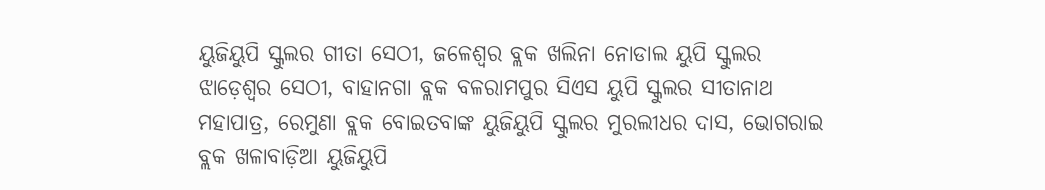ୟୁଜିୟୁପି ସ୍କୁଲର ଗୀତା ସେଠୀ, ଜଳେଶ୍ବର ବ୍ଲକ ଖଲିନା ନୋଡାଲ ୟୁପି ସ୍କୁଲର ଝାଡ଼େଶ୍ବର ସେଠୀ, ବାହାନଗା ବ୍ଲକ ବଳରାମପୁର ସିଏସ ୟୁପି ସ୍କୁଲର ସୀତାନାଥ ମହାପାତ୍ର, ରେମୁଣା ବ୍ଲକ ବୋଇତବାଙ୍କ ୟୁଜିୟୁପି ସ୍କୁଲର ମୁରଲୀଧର ଦାସ, ଭୋଗରାଇ ବ୍ଲକ ଖଳାବାଡ଼ିଆ ୟୁଜିୟୁପି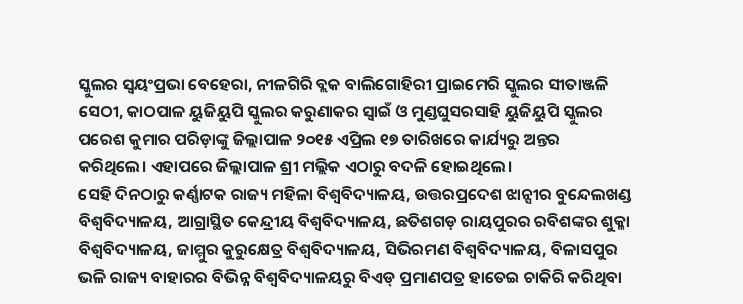ସ୍କୁଲର ସ୍ବୟଂପ୍ରଭା ବେହେରା, ନୀଳଗିରି ବ୍ଲକ ବାଲିଗୋହିରୀ ପ୍ରାଇମେରି ସ୍କୁଲର ସୀତାଞ୍ଜଳି ସେଠୀ, କାଠପାଳ ୟୁଜିୟୁପି ସ୍କୁଲର କରୁଣାକର ସ୍ବାଇଁ ଓ ମୁଣ୍ଡଘୁସରସାହି ୟୁଜିୟୁପି ସ୍କୁଲର ପରେଶ କୁମାର ପରିଡ଼ାଙ୍କୁ ଜିଲ୍ଲାପାଳ ୨୦୧୫ ଏପ୍ରିଲ ୧୭ ତାରିଖରେ କାର୍ଯ୍ୟରୁ ଅନ୍ତର କରିଥିଲେ। ଏହାପରେ ଜିଲ୍ଲାପାଳ ଶ୍ରୀ ମଲ୍ଲିକ ଏଠାରୁ ବଦଳି ହୋଇଥିଲେ।
ସେହି ଦିନଠାରୁ କର୍ଣ୍ଣାଟକ ରାଜ୍ୟ ମହିଳା ବିଶ୍ବବିଦ୍ୟାଳୟ, ଉତ୍ତରପ୍ରଦେଶ ଝାନ୍ସୀର ବୁନ୍ଦେଲଖଣ୍ଡ ବିଶ୍ବବିଦ୍ୟାଳୟ, ଆଗ୍ରାସ୍ଥିତ କେନ୍ଦ୍ରୀୟ ବିଶ୍ବବିଦ୍ୟାଳୟ, ଛତିଶଗଡ଼ ରାୟପୁରର ରବିଶଙ୍କର ଶୁକ୍ଳା ବିଶ୍ବବିଦ୍ୟାଳୟ, ଜାମ୍ମୁର କୁରୁକ୍ଷେତ୍ର ବିଶ୍ବବିଦ୍ୟାଳୟ, ସିଭିରମଣ ବିଶ୍ବବିଦ୍ୟାଳୟ, ବିଳାସପୁର ଭଳି ରାଜ୍ୟ ବାହାରର ବିଭିନ୍ନ ବିଶ୍ବବିଦ୍ୟାଳୟରୁ ବିଏଡ୍ ପ୍ରମାଣପତ୍ର ହାତେଇ ଚାକିରି କରିଥିବା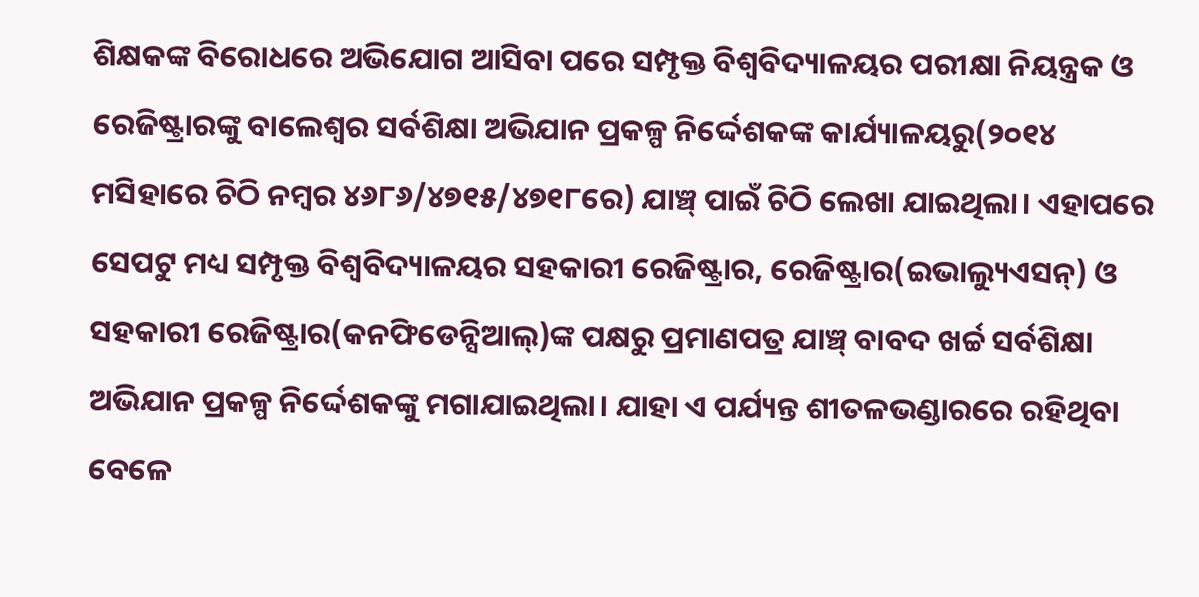ଶିକ୍ଷକଙ୍କ ବିରୋଧରେ ଅଭିଯୋଗ ଆସିବା ପରେ ସମ୍ପୃକ୍ତ ବିଶ୍ବବିଦ୍ୟାଳୟର ପରୀକ୍ଷା ନିୟନ୍ତ୍ରକ ଓ ରେଜିଷ୍ଟ୍ରାରଙ୍କୁ ବାଲେଶ୍ବର ସର୍ବଶିକ୍ଷା ଅଭିଯାନ ପ୍ରକଳ୍ପ ନିର୍ଦ୍ଦେଶକଙ୍କ କାର୍ଯ୍ୟାଳୟରୁ(୨୦୧୪ ମସିହାରେ ଚିଠି ନମ୍ବର ୪୬୮୬/୪୭୧୫/୪୭୧୮ରେ) ଯାଞ୍ଚ୍ ପାଇଁ ଚିଠି ଲେଖା ଯାଇଥିଲା। ଏହାପରେ ସେପଟୁ ମଧ୍ୟ ସମ୍ପୃକ୍ତ ବିଶ୍ବବିଦ୍ୟାଳୟର ସହକାରୀ ରେଜିଷ୍ଟ୍ରାର, ରେଜିଷ୍ଟ୍ରାର(ଇଭାଲ୍ୟୁଏସନ୍) ଓ ସହକାରୀ ରେଜିଷ୍ଟ୍ରାର(କନଫିଡେନ୍ସିଆଲ୍)ଙ୍କ ପକ୍ଷରୁ ପ୍ରମାଣପତ୍ର ଯାଞ୍ଚ୍ ବାବଦ ଖର୍ଚ୍ଚ ସର୍ବଶିକ୍ଷା ଅଭିଯାନ ପ୍ରକଳ୍ପ ନିର୍ଦ୍ଦେଶକଙ୍କୁ ମଗାଯାଇଥିଲା। ଯାହା ଏ ପର୍ଯ୍ୟନ୍ତ ଶୀତଳଭଣ୍ଡାରରେ ରହିଥିବା ବେଳେ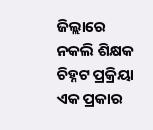ଜିଲ୍ଲାରେ ନକଲି ଶିକ୍ଷକ ଚିହ୍ନଟ ପ୍ରକ୍ରିୟା ଏକ ପ୍ରକାର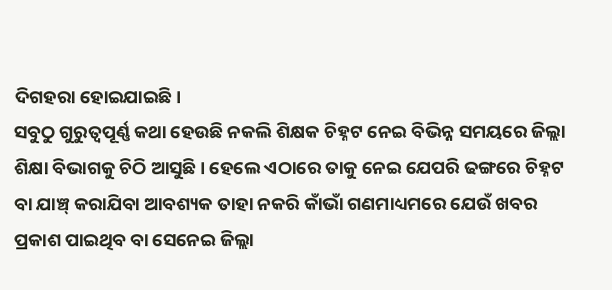ଦିଗହରା ହୋଇଯାଇଛି।
ସବୁଠୁ ଗୁରୁତ୍ବପୂର୍ଣ୍ଣ କଥା ହେଉଛି ନକଲି ଶିକ୍ଷକ ଚିହ୍ନଟ ନେଇ ବିଭିନ୍ନ ସମୟରେ ଜିଲ୍ଲା ଶିକ୍ଷା ବିଭାଗକୁ ଚିଠି ଆସୁଛି। ହେଲେ ଏଠାରେ ତାକୁ ନେଇ ଯେପରି ଢଙ୍ଗରେ ଚିହ୍ନଟ ବା ଯାଞ୍ଚ୍ କରାଯିବା ଆବଶ୍ୟକ ତାହା ନକରି କାଁଭାଁ ଗଣମାଧ୍ୟମରେ ଯେଉଁ ଖବର ପ୍ରକାଶ ପାଇଥିବ ବା ସେନେଇ ଜିଲ୍ଲା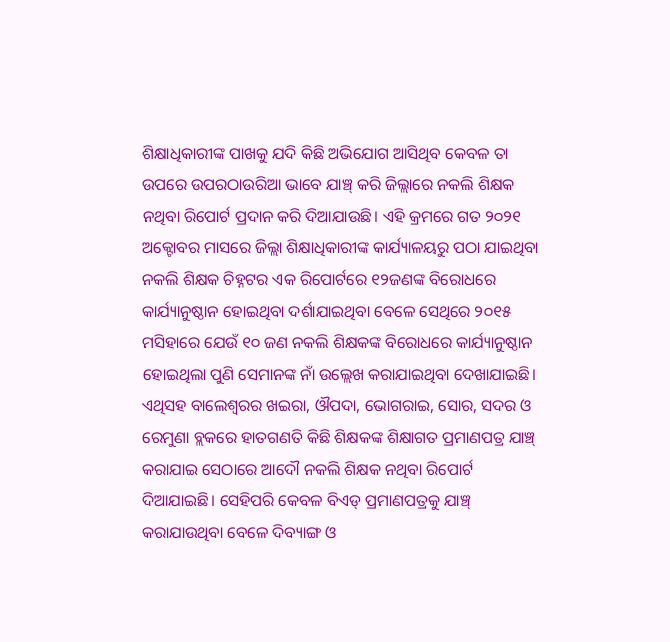ଶିକ୍ଷାଧିକାରୀଙ୍କ ପାଖକୁ ଯଦି କିଛି ଅଭିଯୋଗ ଆସିଥିବ କେବଳ ତା ଉପରେ ଉପରଠାଉରିଆ ଭାବେ ଯାଞ୍ଚ୍ କରି ଜିଲ୍ଲାରେ ନକଲି ଶିକ୍ଷକ ନଥିବା ରିପୋର୍ଟ ପ୍ରଦାନ କରି ଦିଆଯାଉଛି। ଏହି କ୍ରମରେ ଗତ ୨୦୨୧ ଅକ୍ଟୋବର ମାସରେ ଜିଲ୍ଲା ଶିକ୍ଷାଧିକାରୀଙ୍କ କାର୍ଯ୍ୟାଳୟରୁ ପଠା ଯାଇଥିବା ନକଲି ଶିକ୍ଷକ ଚିହ୍ନଟର ଏକ ରିପୋର୍ଟରେ ୧୨ଜଣଙ୍କ ବିରୋଧରେ କାର୍ଯ୍ୟାନୁଷ୍ଠାନ ହୋଇଥିବା ଦର୍ଶାଯାଇଥିବା ବେଳେ ସେଥିରେ ୨୦୧୫ ମସିହାରେ ଯେଉଁ ୧୦ ଜଣ ନକଲି ଶିକ୍ଷକଙ୍କ ବିରୋଧରେ କାର୍ଯ୍ୟାନୁଷ୍ଠାନ ହୋଇଥିଲା ପୁଣି ସେମାନଙ୍କ ନାଁ ଉଲ୍ଲେଖ କରାଯାଇଥିବା ଦେଖାଯାଇଛି। ଏଥିସହ ବାଲେଶ୍ବରର ଖଇରା, ଔପଦା, ଭୋଗରାଇ, ସୋର, ସଦର ଓ ରେମୁଣା ବ୍ଲକରେ ହାତଗଣତି କିଛି ଶିକ୍ଷକଙ୍କ ଶିକ୍ଷାଗତ ପ୍ରମାଣପତ୍ର ଯାଞ୍ଚ୍ କରାଯାଇ ସେଠାରେ ଆଦୌ ନକଲି ଶିକ୍ଷକ ନଥିବା ରିପୋର୍ଟ ଦିଆଯାଇଛି। ସେହିପରି କେବଳ ବିଏଡ୍ ପ୍ରମାଣପତ୍ରକୁ ଯାଞ୍ଚ୍ କରାଯାଉଥିବା ବେଳେ ଦିବ୍ୟାଙ୍ଗ ଓ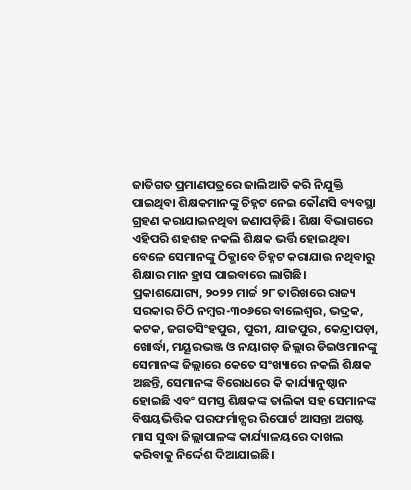ଜାତିଗତ ପ୍ରମାଣପତ୍ରରେ ଜାଲିଆତି କରି ନିଯୁକ୍ତି ପାଇଥିବା ଶିକ୍ଷକମାନଙ୍କୁ ଚିହ୍ନଟ ନେଇ କୌଣସି ବ୍ୟବସ୍ଥା ଗ୍ରହଣ କରାଯାଇନଥିବା ଜଣାପଡ଼ିଛି। ଶିକ୍ଷା ବିଭାଗରେ ଏହିପରି ଶହଶହ ନକଲି ଶିକ୍ଷକ ଭର୍ତ୍ତି ହୋଇଥିବା ବେଳେ ସେମାନଙ୍କୁ ଠିକ୍ଭାବେ ଚିହ୍ନଟ କରାଯାଉ ନଥିବାରୁ ଶିକ୍ଷାର ମାନ ହ୍ରାସ ପାଇବାରେ ଲାଗିଛି।
ପ୍ରକାଶଯୋଗ୍ୟ, ୨୦୨୨ ମାର୍ଚ୍ଚ ୨୮ ତାରିଖରେ ରାଜ୍ୟ ସରକାର ଚିଠି ନମ୍ବର-୩୦୬ରେ ବାଲେଶ୍ବର, ଭଦ୍ରକ, କଟକ, ଜଗତସିଂହପୁର, ପୁରୀ, ଯାଜପୁର, କେନ୍ଦ୍ରାପଡ଼ା, ଖୋର୍ଦ୍ଧା, ମୟୂରଭଞ୍ଜ ଓ ନୟାଗଡ଼ ଜିଲ୍ଲାର ଡିଇଓମାନଙ୍କୁ ସେମାନଙ୍କ ଜିଲ୍ଲାରେ କେତେ ସଂଖ୍ୟାରେ ନକଲି ଶିକ୍ଷକ ଅଛନ୍ତି, ସେମାନଙ୍କ ବିରୋଧରେ କି କାର୍ଯ୍ୟାନୁଷ୍ଠାନ ହୋଇଛି ଏବଂ ସମସ୍ତ ଶିକ୍ଷକଙ୍କ ତାଲିକା ସହ ସେମାନଙ୍କ ବିଷୟଭିତ୍ତିକ ପରଫର୍ମାନ୍ସର ରିପୋର୍ଟ ଆସନ୍ତା ଅଗଷ୍ଟ ମାସ ସୁଦ୍ଧା ଜିଲ୍ଲାପାଳଙ୍କ କାର୍ଯ୍ୟାଳୟରେ ଦାଖଲ କରିବାକୁ ନିର୍ଦ୍ଦେଶ ଦିଆଯାଇଛି।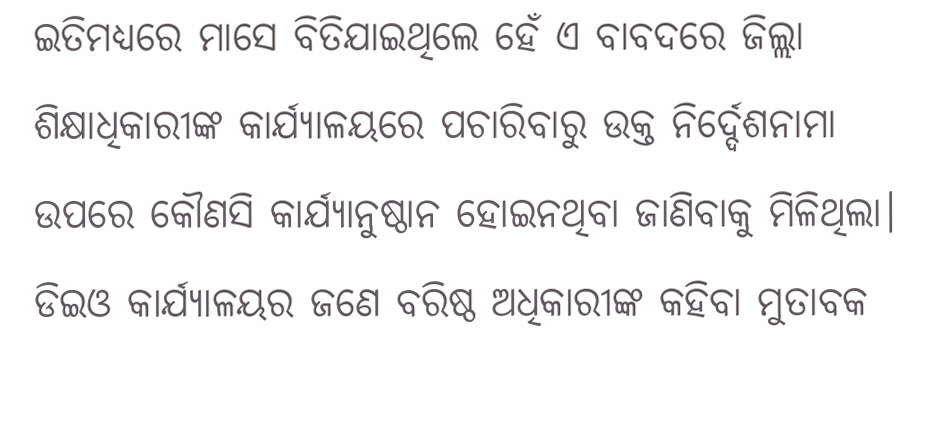ଇତିମଧ୍ୟରେ ମାସେ ବିତିଯାଇଥିଲେ ହେଁ ଏ ବାବଦରେ ଜିଲ୍ଲା ଶିକ୍ଷାଧିକାରୀଙ୍କ କାର୍ଯ୍ୟାଳୟରେ ପଚାରିବାରୁ ଉକ୍ତ ନିର୍ଦ୍ଦେଶନାମା ଉପରେ କୌଣସି କାର୍ଯ୍ୟାନୁଷ୍ଠାନ ହୋଇନଥିବା ଜାଣିବାକୁ ମିଳିଥିଲା। ଡିଇଓ କାର୍ଯ୍ୟାଳୟର ଜଣେ ବରିଷ୍ଠ ଅଧିକାରୀଙ୍କ କହିବା ମୁତାବକ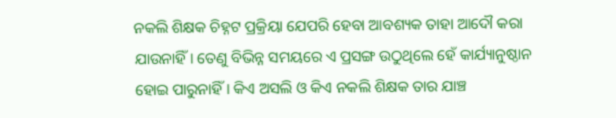ନକଲି ଶିକ୍ଷକ ଚିହ୍ନଟ ପ୍ରକ୍ରିୟା ଯେପରି ହେବା ଆବଶ୍ୟକ ତାହା ଆଦୌ କରା ଯାଉନାହିଁ। ତେଣୁ ବିଭିନ୍ନ ସମୟରେ ଏ ପ୍ରସଙ୍ଗ ଉଠୁଥିଲେ ହେଁ କାର୍ଯ୍ୟାନୁଷ୍ଠାନ ହୋଇ ପାରୁନାହିଁ। କିଏ ଅସଲି ଓ କିଏ ନକଲି ଶିକ୍ଷକ ତାର ଯାଞ୍ଚ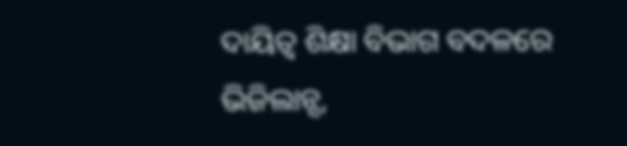ଦାୟିତ୍ବ ଶିକ୍ଷା ବିଭାଗ ବଦଳରେ ଭିଜିଲାନ୍ସ,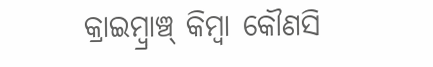କ୍ରାଇମ୍ବ୍ରାଞ୍ଚ୍ କିମ୍ବା କୌଣସି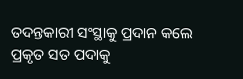ତଦନ୍ତକାରୀ ସଂସ୍ଥାକୁ ପ୍ରଦାନ କଲେ ପ୍ରକୃତ ସତ ପଦାକୁ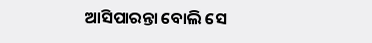ଆସିପାରନ୍ତା ବୋଲି ସେ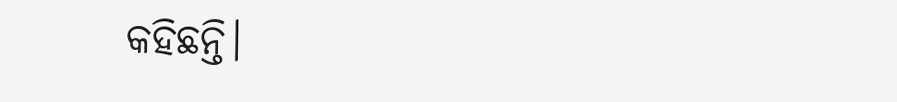କହିଛନ୍ତି।